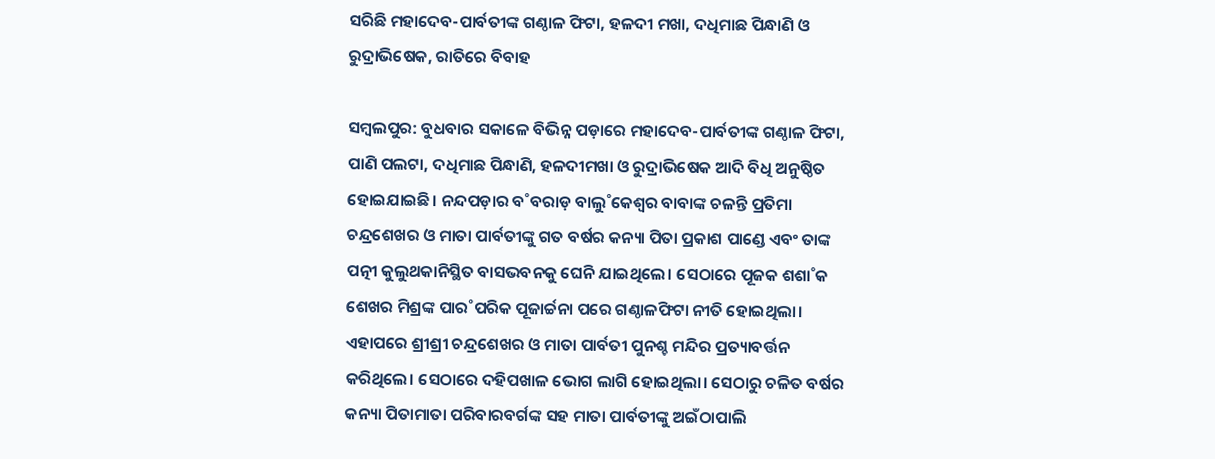ସରିଛି ମହାଦେବ-ପାର୍ବତୀଙ୍କ ଗଣ୍ଠାଳ ଫିଟା, ହଳଦୀ ମଖା, ଦଧିମାଛ ପିନ୍ଧାଣି ଓ ରୁଦ୍ରାଭିଷେକ, ରାତିରେ ବିବାହ

ସମ୍ବଲପୁର: ବୁଧବାର ସକାଳେ ବିଭିନ୍ନ ପଡ଼ାରେ ମହାଦେବ-ପାର୍ବତୀଙ୍କ ଗଣ୍ଠାଳ ଫିଟା, ପାଣି ପଲଟା, ଦଧିମାଛ ପିନ୍ଧାଣି, ହଳଦୀମଖା ଓ ରୁଦ୍ରାଭିଷେକ ଆଦି ବିଧି ଅନୁଷ୍ଠିତ ହୋଇଯାଇଛି। ନନ୍ଦପଡ଼ାର ବ˚ବରାଡ଼ ବାଲୁ˚କେଶ୍ବର ବାବାଙ୍କ ଚଳନ୍ତି ପ୍ରତିମା ଚନ୍ଦ୍ରଶେଖର ଓ ମାତା ପାର୍ବତୀଙ୍କୁ ଗତ ବର୍ଷର କନ୍ୟା ପିତା ପ୍ରକାଶ ପାଣ୍ଡେ ଏବଂ ତାଙ୍କ ପତ୍ନୀ କୁଲୁଥକାନିସ୍ଥିତ ବାସଭବନକୁ ଘେନି ଯାଇଥିଲେ। ସେଠାରେ ପୂଜକ ଶଶା˚କ ଶେଖର ମିଶ୍ରଙ୍କ ପାର˚ପରିକ ପୂଜାର୍ଚ୍ଚନା ପରେ ଗଣ୍ଠାଳଫିଟା ନୀତି ହୋଇଥିଲା। ଏହାପରେ ଶ୍ରୀଶ୍ରୀ ଚନ୍ଦ୍ରଶେଖର ଓ ମାତା ପାର୍ବତୀ ପୁନଶ୍ଚ ମନ୍ଦିର ପ୍ରତ୍ୟାବର୍ତ୍ତନ କରିଥିଲେ। ସେଠାରେ ଦହିପଖାଳ ଭୋଗ ଲାଗି ହୋଇଥିଲା। ସେଠାରୁ ଚଳିତ ବର୍ଷର କନ୍ୟା ପିତାମାତା ପରିବାରବର୍ଗଙ୍କ ସହ ମାତା ପାର୍ବତୀଙ୍କୁ ଅଇଁଠାପାଲି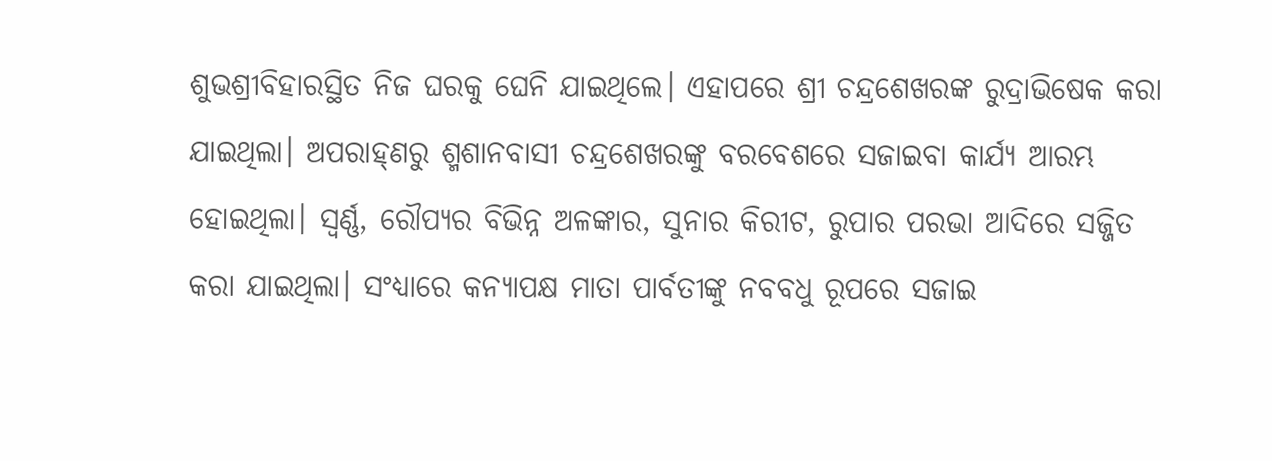ଶୁଭଶ୍ରୀବିହାରସ୍ଥିତ ନିଜ ଘରକୁ ଘେନି ଯାଇଥିଲେ। ଏହାପରେ ଶ୍ରୀ ଚନ୍ଦ୍ରଶେଖରଙ୍କ ରୁଦ୍ରାଭିଷେକ କରା ଯାଇଥିଲା। ଅପରାହ୍‌ଣରୁ ଶ୍ମଶାନବାସୀ ଚନ୍ଦ୍ରଶେଖରଙ୍କୁ ବରବେଶରେ ସଜାଇବା କାର୍ଯ୍ୟ ଆରମ୍ଭ ହୋଇଥିଲା। ସ୍ବର୍ଣ୍ଣ, ରୌପ୍ୟର ବିଭିନ୍ନ ଅଳଙ୍କାର, ସୁନାର କିରୀଟ, ରୁପାର ପରଭା ଆଦିରେ ସଜ୍ଜିତ କରା ଯାଇଥିଲା। ସଂଧ୍ୟାରେ କନ୍ୟାପକ୍ଷ ମାତା ପାର୍ବତୀଙ୍କୁ ନବବଧୁ ରୂପରେ ସଜାଇ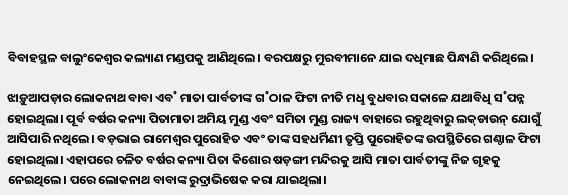ବିବାହସ୍ଥଳ ବାଲୁଂକେଶ୍ବର କଲ୍ୟାଣ ମଣ୍ଡପକୁ ଆଣିଥିଲେ। ବରପକ୍ଷରୁ ମୁରବୀମାନେ ଯାଇ ଦଧିମାଛ ପିନ୍ଧାଣି କରିଥିଲେ।

ଝାଡ଼ୁଆପଡ଼ାର ଲୋକନାଥ ବାବା ଏବ˚ ମାତା ପାର୍ବତୀଙ୍କ ଗ˚ଠାଳ ଫିଟା ନୀତି ମଧୢ ବୁଧବାର ସକାଳେ ଯଥାବିଧି ସ˚ପନ୍ନ ହୋଇଥିଲା। ପୂର୍ବ ବର୍ଷର କନ୍ୟା ପିତାମାତା ଅମିୟ ମୁଣ୍ଡ ଏବଂ ସମିତା ମୁଣ୍ଡ ରାଜ୍ୟ ବାହାରେ ରହୁଥିବାରୁ ଲକ୍‌ଡାଉନ୍‌ ଯୋଗୁଁ ଆସିପାରି ନଥିଲେ। ବଡ଼ଭାଇ ରାମେଶ୍ବର ପୁରୋହିତ ଏବଂ ତାଙ୍କ ସହଧର୍ମିଣୀ ତୃପ୍ତି ପୁରୋହିତଙ୍କ ଉପସ୍ଥିତିରେ ଗଣ୍ଠାଳ ଫିଟା ହୋଇଥିଲା। ଏହାପରେ ଚଳିତ ବର୍ଷର କନ୍ୟା ପିତା କିଶୋର ଷଡ଼ଙ୍ଗୀ ମନ୍ଦିରକୁ ଆସି ମାତା ପାର୍ବତୀଙ୍କୁ ନିଜ ଗୃହକୁ ନେଇଥିଲେ। ପରେ ଲୋକନାଥ ବାବାଙ୍କ ରୁଦ୍ରାଭିଷେକ କରା ଯାଇଥିଲା।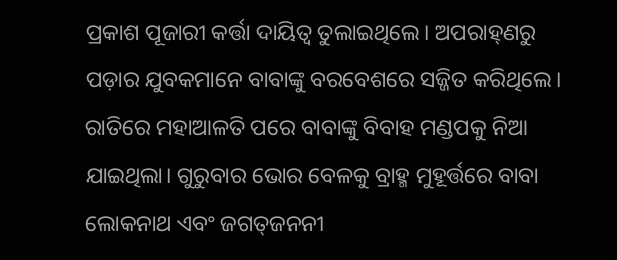ପ୍ରକାଶ ପୂଜାରୀ କର୍ତ୍ତା ଦାୟିତ୍ବ ତୁଲାଇଥିଲେ। ଅପରାହ୍‌ଣରୁ ପଡ଼ାର ଯୁବକମାନେ ବାବାଙ୍କୁ ବରବେଶରେ ସଜ୍ଜିତ କରିଥିଲେ। ରାତିରେ ମହାଆଳତି ପରେ ବାବାଙ୍କୁ ବିବାହ ମଣ୍ଡପକୁ ନିଆ ଯାଇଥିଲା। ଗୁରୁବାର ଭୋର ବେଳକୁ ବ୍ରାହ୍ମ ମୁହୂର୍ତ୍ତରେ ବାବା ଲୋକନାଥ ଏବଂ ଜଗତ୍‌ଜନନୀ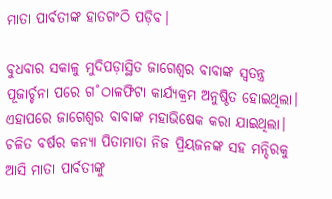ମାତା ପାର୍ବତୀଙ୍କ ହାତଗଂଠି ପଡ଼ିବ।

ବୁଧବାର ସକାଳୁ ମୁଦିପଡ଼ାସ୍ଥିତ ଜାଗେଶ୍ବର ବାବାଙ୍କ ସ୍ବତନ୍ତ୍ର ପୂଜାର୍ଚ୍ଚନା ପରେ ଗ˚ଠାଳଫିଟା କାର୍ଯ୍ୟକ୍ରମ ଅନୁଷ୍ଠିତ ହୋଇଥିଲା। ଏହାପରେ ଜାଗେଶ୍ବର ବାବାଙ୍କ ମହାଭିଷେକ କରା ଯାଇଥିଲା। ଚଳିତ ବର୍ଷର କନ୍ୟା ପିତାମାତା ନିଜ ପ୍ରିୟଜନଙ୍କ ସହ ମନ୍ଦିରକୁ ଆସି ମାତା ପାର୍ବତୀଙ୍କୁ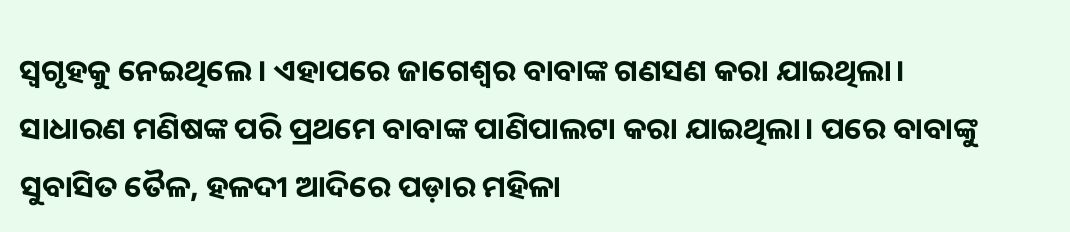ସ୍ବଗୃହକୁ ନେଇଥିଲେ। ଏହାପରେ ଜାଗେଶ୍ବର ବାବାଙ୍କ ଗଣସଣ କରା ଯାଇଥିଲା। ସାଧାରଣ ମଣିଷଙ୍କ ପରି ପ୍ରଥମେ ବାବାଙ୍କ ପାଣିପାଲଟା କରା ଯାଇଥିଲା। ପରେ ବାବାଙ୍କୁ ସୁବାସିତ ତୈଳ, ହଳଦୀ ଆଦିରେ ପଡ଼ାର ମହିଳା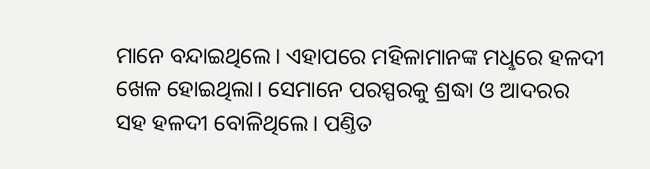ମାନେ ବନ୍ଦାଇଥିଲେ। ଏହାପରେ ମହିଳାମାନଙ୍କ ମଧୢରେ ହଳଦୀ ଖେଳ ହୋଇଥିଲା। ସେମାନେ ପରସ୍ପରକୁ ଶ୍ରଦ୍ଧା ଓ ଆଦରର ସହ ହଳଦୀ ବୋଳିଥିଲେ। ପଣ୍ତିତ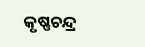କୃଷ୍ଣଚନ୍ଦ୍ର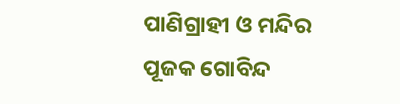ପାଣିଗ୍ରାହୀ ଓ ମନ୍ଦିର ପୂଜକ ଗୋବିନ୍ଦ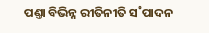ପଣ୍ତା ବିଭିନ୍ନ ରୀତିନୀତି ସ˚ପାଦନ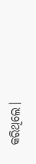କରିଥିଲେ।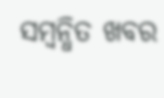ସମ୍ବନ୍ଧିତ ଖବର